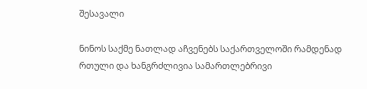შესავალი

ნინოს საქმე ნათლად აჩვენებს საქართველოში რამდენად რთული და ხანგრძლივია სამართლებრივი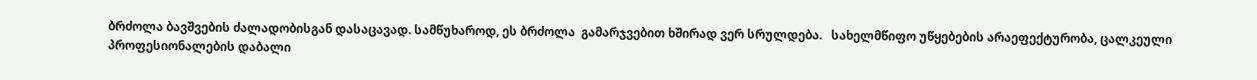ბრძოლა ბავშვების ძალადობისგან დასაცავად. სამწუხაროდ, ეს ბრძოლა  გამარჯვებით ხშირად ვერ სრულდება.   სახელმწიფო უწყებების არაეფექტურობა, ცალკეული პროფესიონალების დაბალი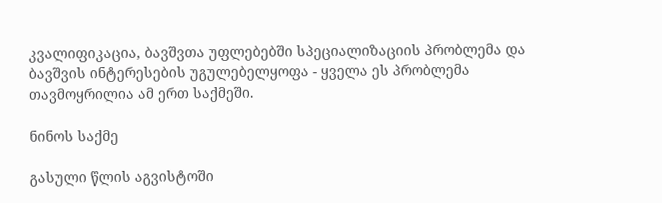კვალიფიკაცია, ბავშვთა უფლებებში სპეციალიზაციის პრობლემა და ბავშვის ინტერესების უგულებელყოფა - ყველა ეს პრობლემა თავმოყრილია ამ ერთ საქმეში.

ნინოს საქმე

გასული წლის აგვისტოში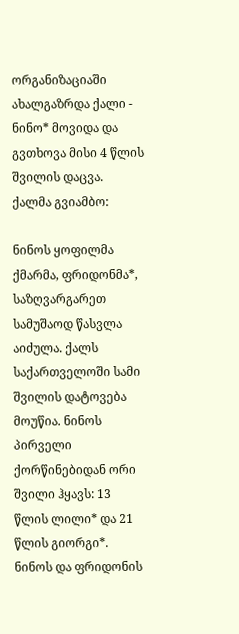ორგანიზაციაში ახალგაზრდა ქალი - ნინო* მოვიდა და გვთხოვა მისი 4 წლის შვილის დაცვა.  ქალმა გვიამბო:

ნინოს ყოფილმა ქმარმა, ფრიდონმა*,  საზღვარგარეთ სამუშაოდ წასვლა აიძულა. ქალს საქართველოში სამი შვილის დატოვება მოუწია. ნინოს პირველი ქორწინებიდან ორი შვილი ჰყავს: 13 წლის ლილი* და 21 წლის გიორგი*. ნინოს და ფრიდონის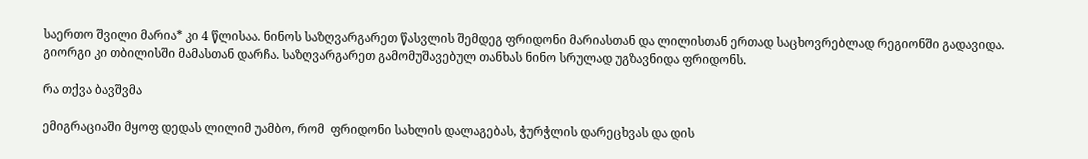საერთო შვილი მარია* კი 4 წლისაა. ნინოს საზღვარგარეთ წასვლის შემდეგ ფრიდონი მარიასთან და ლილისთან ერთად საცხოვრებლად რეგიონში გადავიდა. გიორგი კი თბილისში მამასთან დარჩა. საზღვარგარეთ გამომუშავებულ თანხას ნინო სრულად უგზავნიდა ფრიდონს.

რა თქვა ბავშვმა

ემიგრაციაში მყოფ დედას ლილიმ უამბო, რომ  ფრიდონი სახლის დალაგებას, ჭურჭლის დარეცხვას და დის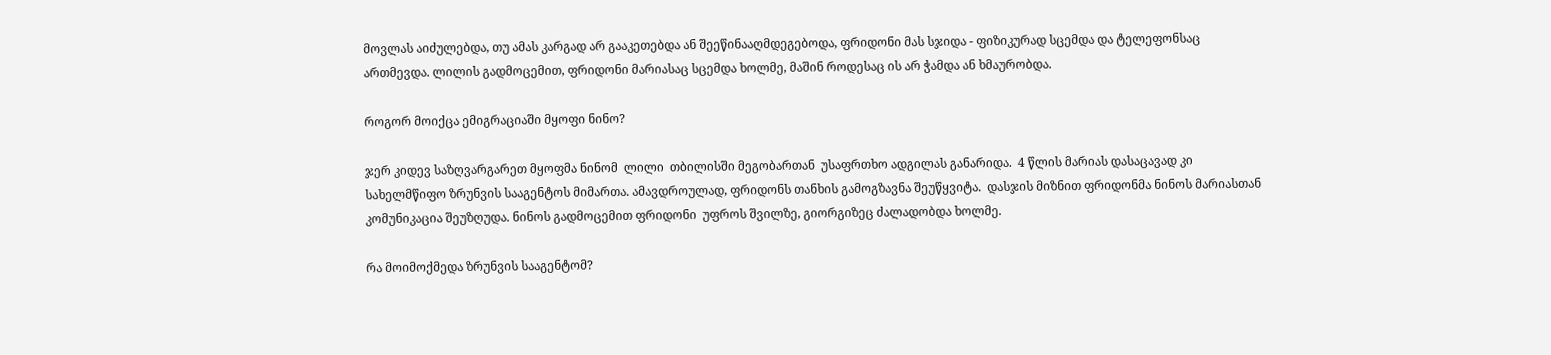მოვლას აიძულებდა, თუ ამას კარგად არ გააკეთებდა ან შეეწინააღმდეგებოდა, ფრიდონი მას სჯიდა - ფიზიკურად სცემდა და ტელეფონსაც ართმევდა. ლილის გადმოცემით, ფრიდონი მარიასაც სცემდა ხოლმე, მაშინ როდესაც ის არ ჭამდა ან ხმაურობდა.

როგორ მოიქცა ემიგრაციაში მყოფი ნინო?

ჯერ კიდევ საზღვარგარეთ მყოფმა ნინომ  ლილი  თბილისში მეგობართან  უსაფრთხო ადგილას განარიდა.  4 წლის მარიას დასაცავად კი სახელმწიფო ზრუნვის სააგენტოს მიმართა. ამავდროულად, ფრიდონს თანხის გამოგზავნა შეუწყვიტა.  დასჯის მიზნით ფრიდონმა ნინოს მარიასთან კომუნიკაცია შეუზღუდა. ნინოს გადმოცემით ფრიდონი  უფროს შვილზე, გიორგიზეც ძალადობდა ხოლმე.

რა მოიმოქმედა ზრუნვის სააგენტომ?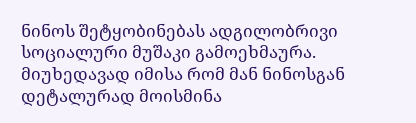ნინოს შეტყობინებას ადგილობრივი სოციალური მუშაკი გამოეხმაურა. მიუხედავად იმისა რომ მან ნინოსგან დეტალურად მოისმინა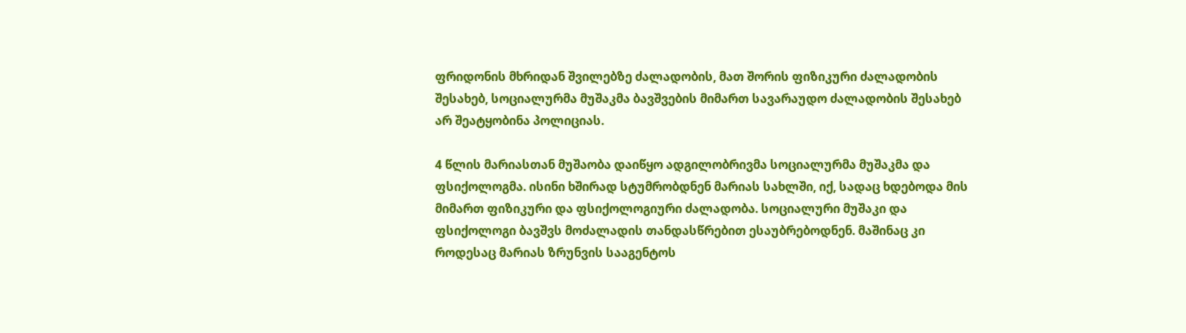ფრიდონის მხრიდან შვილებზე ძალადობის, მათ შორის ფიზიკური ძალადობის შესახებ, სოციალურმა მუშაკმა ბავშვების მიმართ სავარაუდო ძალადობის შესახებ არ შეატყობინა პოლიციას.

4 წლის მარიასთან მუშაობა დაიწყო ადგილობრივმა სოციალურმა მუშაკმა და ფსიქოლოგმა. ისინი ხშირად სტუმრობდნენ მარიას სახლში, იქ, სადაც ხდებოდა მის მიმართ ფიზიკური და ფსიქოლოგიური ძალადობა. სოციალური მუშაკი და ფსიქოლოგი ბავშვს მოძალადის თანდასწრებით ესაუბრებოდნენ. მაშინაც კი როდესაც მარიას ზრუნვის სააგენტოს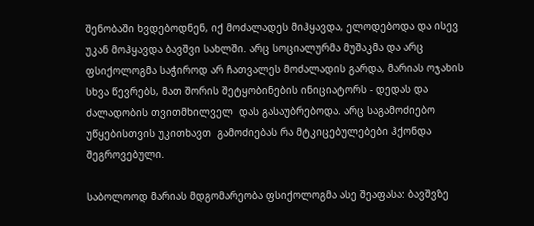შენობაში ხვდებოდნენ, იქ მოძალადეს მიჰყავდა, ელოდებოდა და ისევ უკან მოჰყავდა ბავშვი სახლში. არც სოციალურმა მუშაკმა და არც ფსიქოლოგმა საჭიროდ არ ჩათვალეს მოძალადის გარდა, მარიას ოჯახის სხვა წევრებს, მათ შორის შეტყობინების ინიციატორს - დედას და ძალადობის თვითმხილველ  დას გასაუბრებოდა. არც საგამოძიებო უწყებისთვის უკითხავთ  გამოძიებას რა მტკიცებულებები ჰქონდა შეგროვებული.

საბოლოოდ მარიას მდგომარეობა ფსიქოლოგმა ასე შეაფასა: ბავშვზე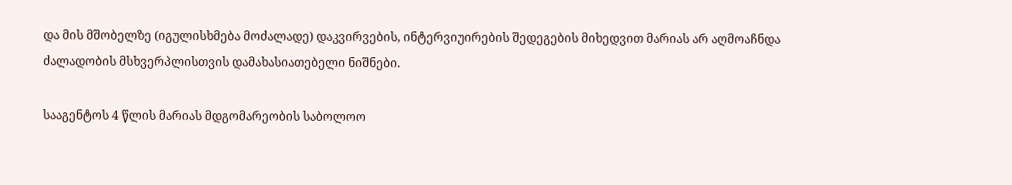და მის მშობელზე (იგულისხმება მოძალადე) დაკვირვების, ინტერვიუირების შედეგების მიხედვით მარიას არ აღმოაჩნდა ძალადობის მსხვერპლისთვის დამახასიათებელი ნიშნები.

სააგენტოს 4 წლის მარიას მდგომარეობის საბოლოო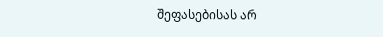შეფასებისას არ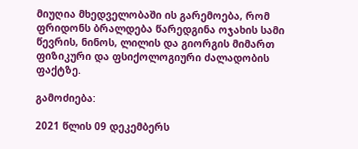მიუღია მხედველობაში ის გარემოება, რომ ფრიდონს ბრალდება წარედგინა ოჯახის სამი წევრის, ნინოს, ლილის და გიორგის მიმართ ფიზიკური და ფსიქოლოგიური ძალადობის ფაქტზე.

გამოძიება:

2021 წლის 09 დეკემბერს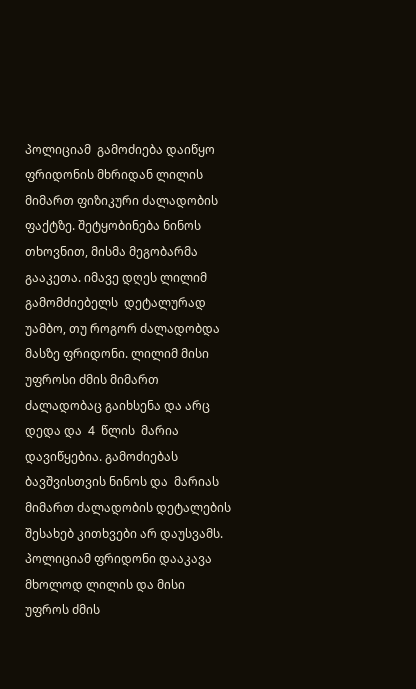პოლიციამ  გამოძიება დაიწყო ფრიდონის მხრიდან ლილის მიმართ ფიზიკური ძალადობის ფაქტზე. შეტყობინება ნინოს თხოვნით, მისმა მეგობარმა გააკეთა. იმავე დღეს ლილიმ გამომძიებელს  დეტალურად უამბო, თუ როგორ ძალადობდა მასზე ფრიდონი. ლილიმ მისი უფროსი ძმის მიმართ ძალადობაც გაიხსენა და არც დედა და  4  წლის  მარია დავიწყებია. გამოძიებას ბავშვისთვის ნინოს და  მარიას მიმართ ძალადობის დეტალების შესახებ კითხვები არ დაუსვამს. პოლიციამ ფრიდონი დააკავა მხოლოდ ლილის და მისი უფროს ძმის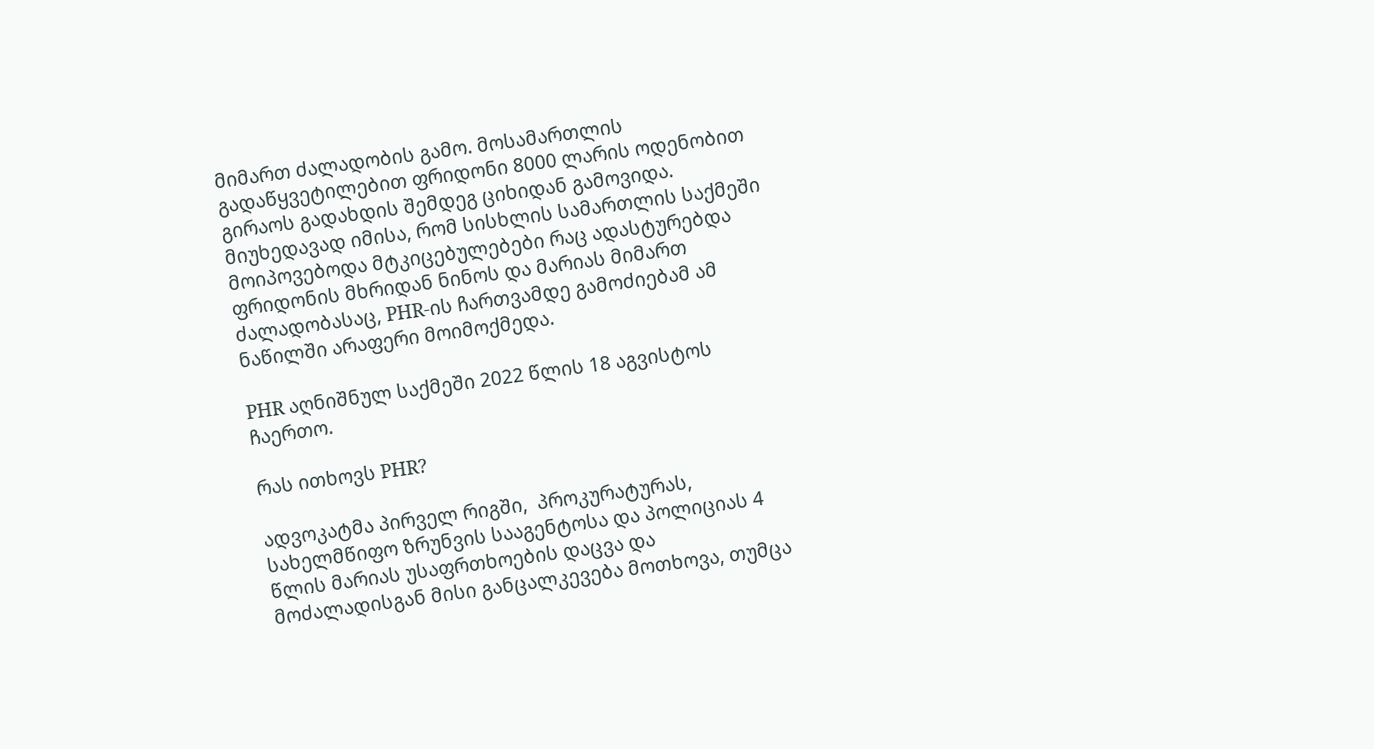მიმართ ძალადობის გამო. მოსამართლის გადაწყვეტილებით ფრიდონი 8000 ლარის ოდენობით გირაოს გადახდის შემდეგ ციხიდან გამოვიდა. მიუხედავად იმისა, რომ სისხლის სამართლის საქმეში მოიპოვებოდა მტკიცებულებები რაც ადასტურებდა ფრიდონის მხრიდან ნინოს და მარიას მიმართ ძალადობასაც, PHR-ის ჩართვამდე გამოძიებამ ამ ნაწილში არაფერი მოიმოქმედა.

PHR აღნიშნულ საქმეში 2022 წლის 18 აგვისტოს ჩაერთო.

რას ითხოვს PHR?

ადვოკატმა პირველ რიგში,  პროკურატურას, სახელმწიფო ზრუნვის სააგენტოსა და პოლიციას 4 წლის მარიას უსაფრთხოების დაცვა და მოძალადისგან მისი განცალკევება მოთხოვა, თუმცა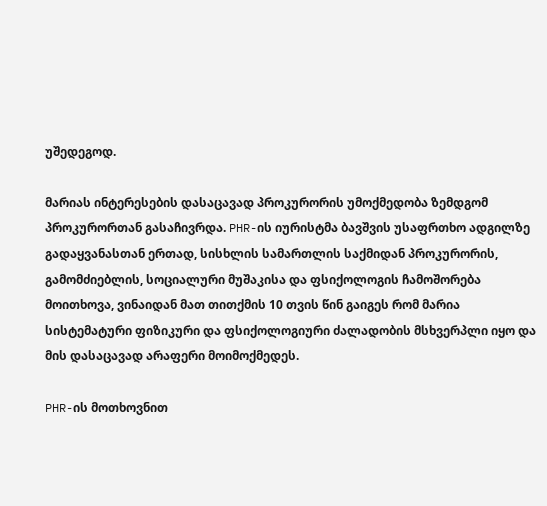უშედეგოდ.

მარიას ინტერესების დასაცავად პროკურორის უმოქმედობა ზემდგომ პროკურორთან გასაჩივრდა. PHR-ის იურისტმა ბავშვის უსაფრთხო ადგილზე გადაყვანასთან ერთად, სისხლის სამართლის საქმიდან პროკურორის, გამომძიებლის, სოციალური მუშაკისა და ფსიქოლოგის ჩამოშორება მოითხოვა, ვინაიდან მათ თითქმის 10 თვის წინ გაიგეს რომ მარია სისტემატური ფიზიკური და ფსიქოლოგიური ძალადობის მსხვერპლი იყო და მის დასაცავად არაფერი მოიმოქმედეს.

PHR-ის მოთხოვნით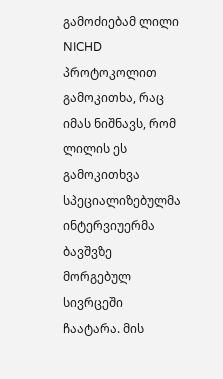გამოძიებამ ლილი NICHD პროტოკოლით გამოკითხა, რაც იმას ნიშნავს, რომ ლილის ეს გამოკითხვა სპეციალიზებულმა ინტერვიუერმა ბავშვზე მორგებულ სივრცეში ჩაატარა. მის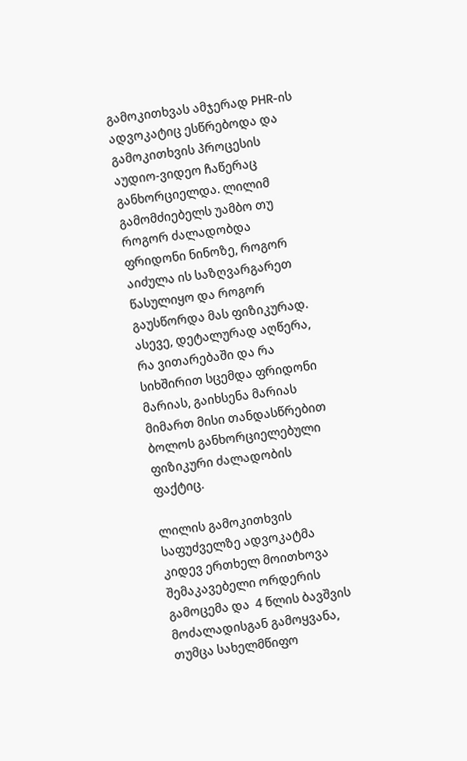გამოკითხვას ამჯერად PHR-ის ადვოკატიც ესწრებოდა და გამოკითხვის პროცესის აუდიო-ვიდეო ჩაწერაც განხორციელდა. ლილიმ გამომძიებელს უამბო თუ  როგორ ძალადობდა ფრიდონი ნინოზე, როგორ აიძულა ის საზღვარგარეთ წასულიყო და როგორ გაუსწორდა მას ფიზიკურად. ასევე, დეტალურად აღწერა, რა ვითარებაში და რა სიხშირით სცემდა ფრიდონი მარიას, გაიხსენა მარიას მიმართ მისი თანდასწრებით ბოლოს განხორციელებული ფიზიკური ძალადობის ფაქტიც.

ლილის გამოკითხვის საფუძველზე ადვოკატმა კიდევ ერთხელ მოითხოვა შემაკავებელი ორდერის გამოცემა და  4 წლის ბავშვის მოძალადისგან გამოყვანა, თუმცა სახელმწიფო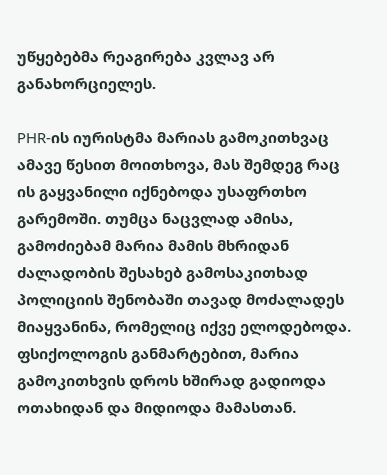უწყებებმა რეაგირება კვლავ არ განახორციელეს.

PHR-ის იურისტმა მარიას გამოკითხვაც ამავე წესით მოითხოვა, მას შემდეგ რაც ის გაყვანილი იქნებოდა უსაფრთხო გარემოში. თუმცა ნაცვლად ამისა, გამოძიებამ მარია მამის მხრიდან ძალადობის შესახებ გამოსაკითხად პოლიციის შენობაში თავად მოძალადეს მიაყვანინა, რომელიც იქვე ელოდებოდა. ფსიქოლოგის განმარტებით, მარია გამოკითხვის დროს ხშირად გადიოდა ოთახიდან და მიდიოდა მამასთან.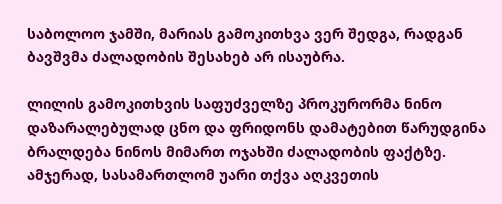საბოლოო ჯამში, მარიას გამოკითხვა ვერ შედგა, რადგან ბავშვმა ძალადობის შესახებ არ ისაუბრა.

ლილის გამოკითხვის საფუძველზე პროკურორმა ნინო დაზარალებულად ცნო და ფრიდონს დამატებით წარუდგინა ბრალდება ნინოს მიმართ ოჯახში ძალადობის ფაქტზე.  ამჯერად, სასამართლომ უარი თქვა აღკვეთის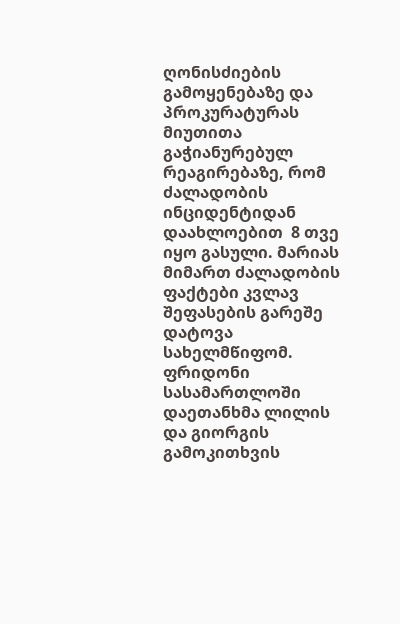ღონისძიების გამოყენებაზე და პროკურატურას მიუთითა გაჭიანურებულ რეაგირებაზე, რომ ძალადობის ინციდენტიდან დაახლოებით  8 თვე იყო გასული. მარიას მიმართ ძალადობის ფაქტები კვლავ შეფასების გარეშე დატოვა სახელმწიფომ. ფრიდონი სასამართლოში დაეთანხმა ლილის და გიორგის გამოკითხვის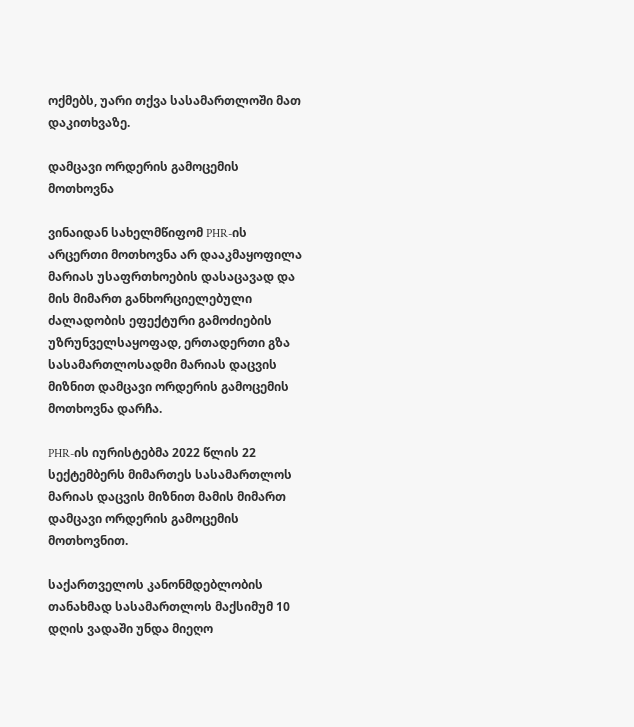ოქმებს, უარი თქვა სასამართლოში მათ დაკითხვაზე.

დამცავი ორდერის გამოცემის მოთხოვნა

ვინაიდან სახელმწიფომ PHR-ის არცერთი მოთხოვნა არ დააკმაყოფილა მარიას უსაფრთხოების დასაცავად და მის მიმართ განხორციელებული ძალადობის ეფექტური გამოძიების უზრუნველსაყოფად, ერთადერთი გზა სასამართლოსადმი მარიას დაცვის მიზნით დამცავი ორდერის გამოცემის მოთხოვნა დარჩა.

PHR-ის იურისტებმა 2022 წლის 22 სექტემბერს მიმართეს სასამართლოს მარიას დაცვის მიზნით მამის მიმართ დამცავი ორდერის გამოცემის მოთხოვნით.

საქართველოს კანონმდებლობის თანახმად სასამართლოს მაქსიმუმ 10 დღის ვადაში უნდა მიეღო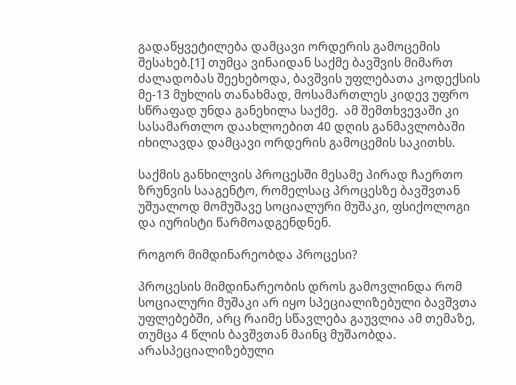გადაწყვეტილება დამცავი ორდერის გამოცემის შესახებ.[1] თუმცა ვინაიდან საქმე ბავშვის მიმართ ძალადობას შეეხებოდა, ბავშვის უფლებათა კოდექსის მე-13 მუხლის თანახმად, მოსამართლეს კიდევ უფრო სწრაფად უნდა განეხილა საქმე.  ამ შემთხვევაში კი სასამართლო დაახლოებით 40 დღის განმავლობაში იხილავდა დამცავი ორდერის გამოცემის საკითხს.

საქმის განხილვის პროცესში მესამე პირად ჩაერთო ზრუნვის სააგენტო, რომელსაც პროცესზე ბავშვთან უშუალოდ მომუშავე სოციალური მუშაკი, ფსიქოლოგი და იურისტი წარმოადგენდნენ.

როგორ მიმდინარეობდა პროცესი?

პროცესის მიმდინარეობის დროს გამოვლინდა რომ სოციალური მუშაკი არ იყო სპეციალიზებული ბავშვთა უფლებებში, არც რაიმე სწავლება გაუვლია ამ თემაზე, თუმცა 4 წლის ბავშვთან მაინც მუშაობდა. არასპეციალიზებული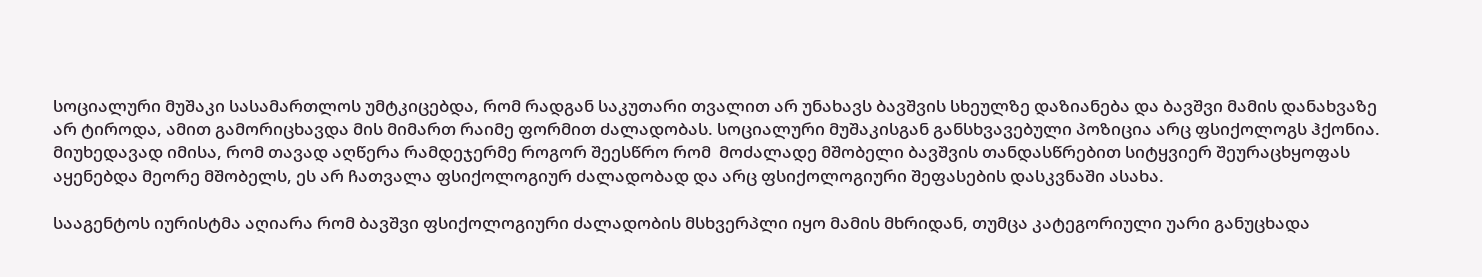სოციალური მუშაკი სასამართლოს უმტკიცებდა, რომ რადგან საკუთარი თვალით არ უნახავს ბავშვის სხეულზე დაზიანება და ბავშვი მამის დანახვაზე არ ტიროდა, ამით გამორიცხავდა მის მიმართ რაიმე ფორმით ძალადობას. სოციალური მუშაკისგან განსხვავებული პოზიცია არც ფსიქოლოგს ჰქონია. მიუხედავად იმისა, რომ თავად აღწერა რამდეჯერმე როგორ შეესწრო რომ  მოძალადე მშობელი ბავშვის თანდასწრებით სიტყვიერ შეურაცხყოფას აყენებდა მეორე მშობელს, ეს არ ჩათვალა ფსიქოლოგიურ ძალადობად და არც ფსიქოლოგიური შეფასების დასკვნაში ასახა.

სააგენტოს იურისტმა აღიარა რომ ბავშვი ფსიქოლოგიური ძალადობის მსხვერპლი იყო მამის მხრიდან, თუმცა კატეგორიული უარი განუცხადა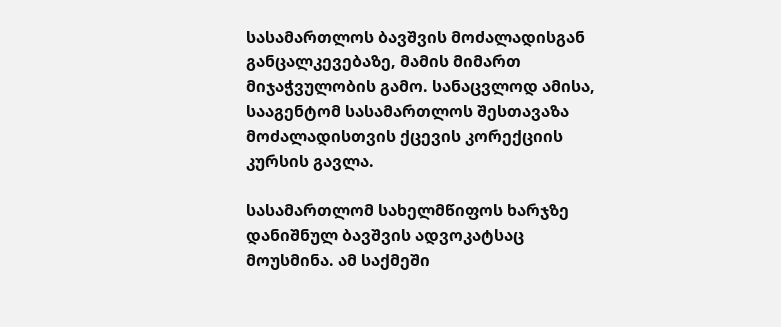სასამართლოს ბავშვის მოძალადისგან განცალკევებაზე, მამის მიმართ მიჯაჭვულობის გამო. სანაცვლოდ ამისა, სააგენტომ სასამართლოს შესთავაზა მოძალადისთვის ქცევის კორექციის კურსის გავლა.

სასამართლომ სახელმწიფოს ხარჯზე დანიშნულ ბავშვის ადვოკატსაც მოუსმინა. ამ საქმეში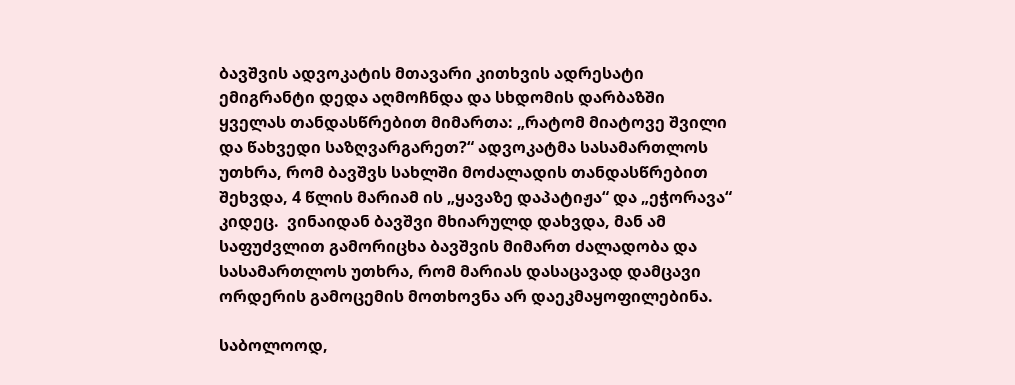ბავშვის ადვოკატის მთავარი კითხვის ადრესატი ემიგრანტი დედა აღმოჩნდა და სხდომის დარბაზში ყველას თანდასწრებით მიმართა: „რატომ მიატოვე შვილი და წახვედი საზღვარგარეთ?“ ადვოკატმა სასამართლოს უთხრა, რომ ბავშვს სახლში მოძალადის თანდასწრებით შეხვდა, 4 წლის მარიამ ის „ყავაზე დაპატიჟა“ და „ეჭორავა“ კიდეც.  ვინაიდან ბავშვი მხიარულდ დახვდა, მან ამ საფუძვლით გამორიცხა ბავშვის მიმართ ძალადობა და  სასამართლოს უთხრა, რომ მარიას დასაცავად დამცავი ორდერის გამოცემის მოთხოვნა არ დაეკმაყოფილებინა.

საბოლოოდ,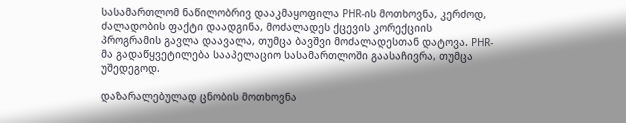სასამართლომ ნაწილობრივ დააკმაყოფილა PHR-ის მოთხოვნა, კერძოდ, ძალადობის ფაქტი დაადგინა, მოძალადეს ქცევის კორექციის პროგრამის გავლა დაავალა, თუმცა ბავშვი მოძალადესთან დატოვა. PHR-მა გადაწყვეტილება სააპელაციო სასამართლოში გაასაჩივრა, თუმცა უშედეგოდ.

დაზარალებულად ცნობის მოთხოვნა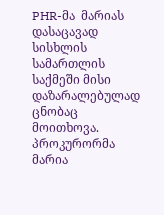PHR-მა  მარიას დასაცავად სისხლის სამართლის საქმეში მისი დაზარალებულად ცნობაც მოითხოვა. პროკურორმა მარია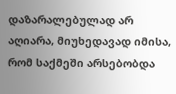დაზარალებულად არ აღიარა, მიუხედავად იმისა, რომ საქმეში არსებობდა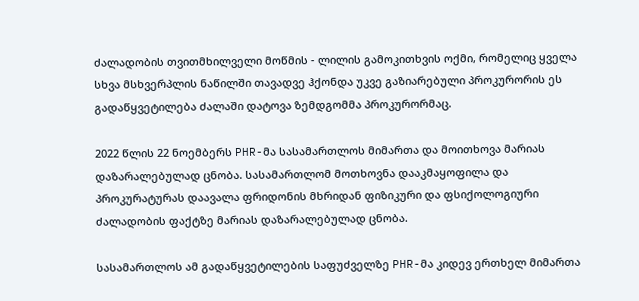ძალადობის თვითმხილველი მოწმის - ლილის გამოკითხვის ოქმი, რომელიც ყველა სხვა მსხვერპლის ნაწილში თავადვე ჰქონდა უკვე გაზიარებული პროკურორის ეს გადაწყვეტილება ძალაში დატოვა ზემდგომმა პროკურორმაც.

2022 წლის 22 ნოემბერს PHR-მა სასამართლოს მიმართა და მოითხოვა მარიას დაზარალებულად ცნობა. სასამართლომ მოთხოვნა დააკმაყოფილა და პროკურატურას დაავალა ფრიდონის მხრიდან ფიზიკური და ფსიქოლოგიური ძალადობის ფაქტზე მარიას დაზარალებულად ცნობა.

სასამართლოს ამ გადაწყვეტილების საფუძველზე PHR-მა კიდევ ერთხელ მიმართა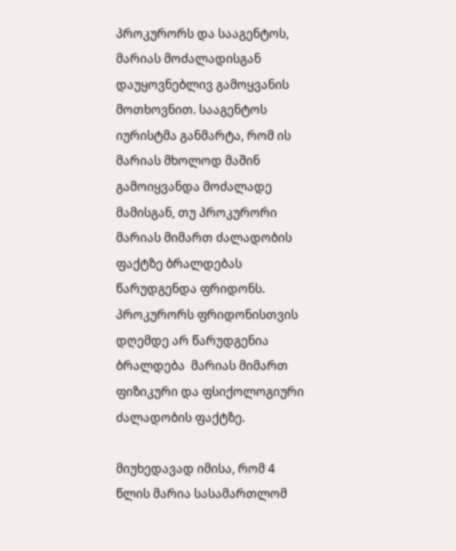პროკურორს და სააგენტოს, მარიას მოძალადისგან დაუყოვნებლივ გამოყვანის მოთხოვნით. სააგენტოს იურისტმა განმარტა, რომ ის მარიას მხოლოდ მაშინ გამოიყვანდა მოძალადე მამისგან, თუ პროკურორი  მარიას მიმართ ძალადობის ფაქტზე ბრალდებას წარუდგენდა ფრიდონს. პროკურორს ფრიდონისთვის დღემდე არ წარუდგენია ბრალდება  მარიას მიმართ ფიზიკური და ფსიქოლოგიური ძალადობის ფაქტზე.

მიუხედავად იმისა, რომ 4 წლის მარია სასამართლომ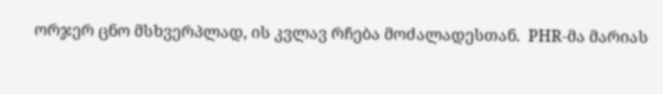ორჯერ ცნო მსხვერპლად, ის კვლავ რჩება მოძალადესთან.  PHR-მა მარიას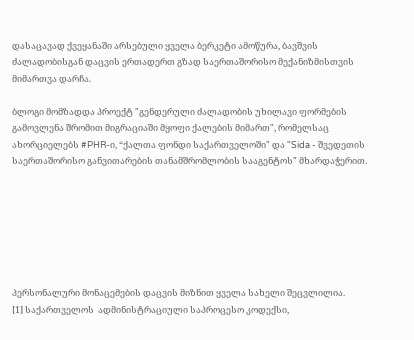დასაცავად ქვეყანაში არსებული ყველა ბერკეტი ამოწურა, ბავშვის ძალადობისგან დაცვის ერთადერთ გზად საერთაშორისო მექანიზმისთვის მიმართვა დარჩა.

ბლოგი მომზადდა პროექტ "გენდერული ძალადობის უხილავი ფორმების გამოვლენა შრომით მიგრაციაში მყოფი ქალების მიმართ", რომელსაც ახორციელებს #PHR-ი, “ქალთა ფონდი საქართველოში" და "Sida - შვედეთის საერთაშორისო განვითარების თანამშრომლობის სააგენტოს" მხარდაჭერით.







პერსონალური მონაცემების დაცვის მიზნით ყველა სახელი შეცვლილია.
[1] საქართველოს  ადმინისტრაციული საპროცესო კოდექსი,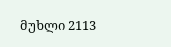მუხლი 2113